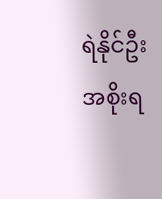ရဲနိုင်ဦး
အစိုးရ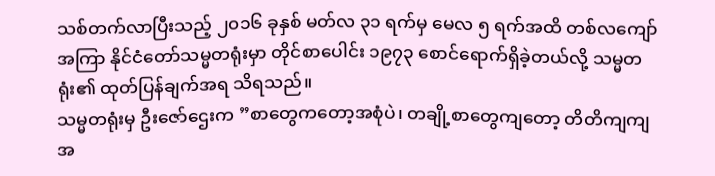သစ်တက်လာပြီးသည့် ၂၀၁၆ ခုနှစ် မတ်လ ၃၁ ရက်မှ မေလ ၅ ရက်အထိ တစ်လကျော်အကြာ နိုင်ငံတော်သမ္မတရုံးမှာ တိုင်စာပေါင်း ၁၉၇၃ စောင်ရောက်ရှိခဲ့တယ်လို့ သမ္မတရုံး၏ ထုတ်ပြန်ချက်အရ သိရသည်။
သမ္မတရုံးမှ ဦးဇော်ဌေးက ”စာတွေကတော့အစုံပဲ၊ တချို့စာတွေကျတော့ တိတိကျကျ အ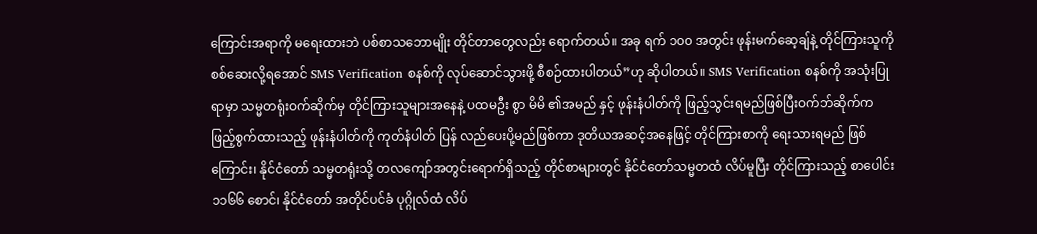ကြောင်းအရာကို မရေးထားဘဲ ပစ်စာသဘောမျိုး တိုင်တာတွေလည်း ရောက်တယ်။ အခု ရက် ၁၀၀ အတွင်း ဖုန်းမက်ဆေ့ချ်နဲ့ တိုင်ကြားသူကို စစ်ဆေးလို့ရအောင် SMS Verification စနစ်ကို လုပ်ဆောင်သွားဖို့ စီစဉ်ထားပါတယ်”ဟု ဆိုပါတယ်။ SMS Verification စနစ်ကို အသုံးပြုရာမှာ သမ္မတရုံးဝက်ဆိုက်မှ တိုင်ကြားသူများအနေနဲ့ ပထမဦး စွာ မိမိ ၏အမည် နှင့် ဖုန်းနံပါတ်ကို ဖြည့်သွင်းရမည်ဖြစ်ပြီးဝက်ဘ်ဆိုက်က ဖြည့်စွက်ထားသည့် ဖုန်းနံပါတ်ကို ကုတ်နံပါတ် ပြန် လည်ပေးပို့မည်ဖြစ်ကာ ဒုတိယအဆင့်အနေဖြင့် တိုင်ကြားစာကို ရေးသားရမည် ဖြစ်ကြောင်း၊ နိုင်ငံတော် သမ္မတရုံးသို့ တလကျော်အတွင်းရောက်ရှိသည့် တိုင်စာများတွင် နိုင်ငံတော်သမ္မတထံ လိပ်မူပြီး တိုင်ကြားသည့် စာပေါင်း ၁၁၆၆ စောင်၊ နိုင်ငံတော် အတိုင်ပင်ခံ ပုဂ္ဂိုလ်ထံ လိပ်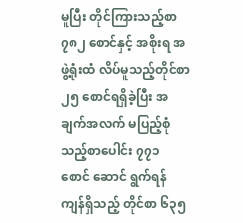မူပြီး တိုင်ကြားသည့်စာ ၇၈၂ စောင်နှင့် အစိုးရ အဖွဲ့ရုံးထံ လိပ်မူသည့်တိုင်စာ ၂၅ စောင်ရရှိခဲ့ပြီး အချက်အလက် မပြည့်စုံသည့်စာပေါင်း ၇၇၁ စောင် ဆောင် ရွက်ရန်ကျန်ရှိသည့် တိုင်စာ ၆၃၅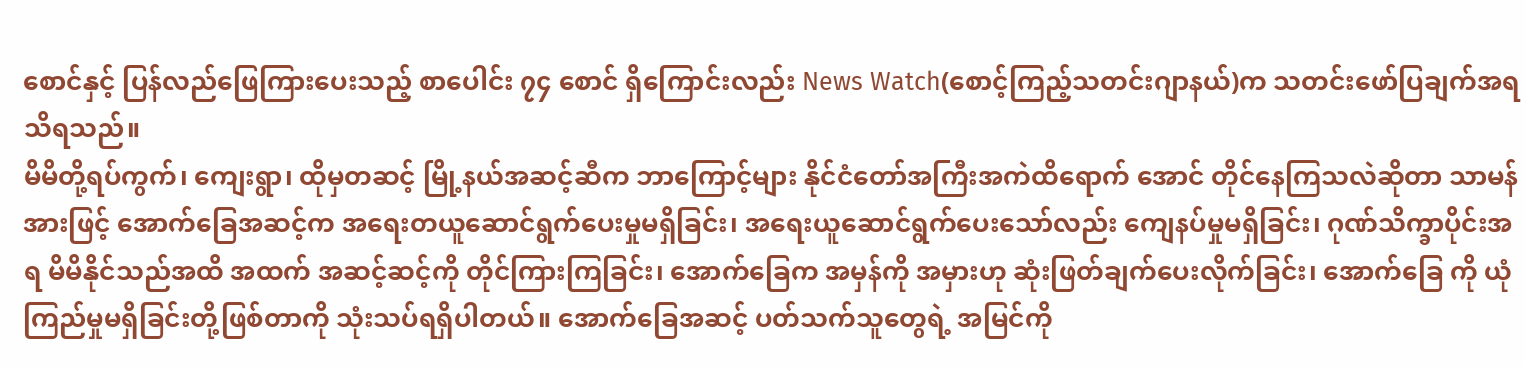စောင်နှင့် ပြန်လည်ဖြေကြားပေးသည့် စာပေါင်း ၇၄ စောင် ရှိကြောင်းလည်း News Watch(စောင့်ကြည့်သတင်းဂျာနယ်)က သတင်းဖော်ပြချက်အရ သိရသည်။
မိမိတို့ရပ်ကွက်၊ ကျေးရွာ၊ ထိုမှတဆင့် မြို့နယ်အဆင့်ဆီက ဘာကြောင့်များ နိုင်ငံတော်အကြီးအကဲထိရောက် အောင် တိုင်နေကြသလဲဆိုတာ သာမန်အားဖြင့် အောက်ခြေအဆင့်က အရေးတယူဆောင်ရွက်ပေးမှုမရှိခြင်း၊ အရေးယူဆောင်ရွက်ပေးသော်လည်း ကျေနပ်မှုမရှိခြင်း၊ ဂုဏ်သိက္ခာပိုင်းအရ မိမိနိုင်သည်အထိ အထက် အဆင့်ဆင့်ကို တိုင်ကြားကြခြင်း၊ အောက်ခြေက အမှန်ကို အမှားဟု ဆုံးဖြတ်ချက်ပေးလိုက်ခြင်း၊ အောက်ခြေ ကို ယုံကြည်မှုမရှိခြင်းတို့ဖြစ်တာကို သုံးသပ်ရရှိပါတယ်။ အောက်ခြေအဆင့် ပတ်သက်သူတွေရဲ့ အမြင်ကို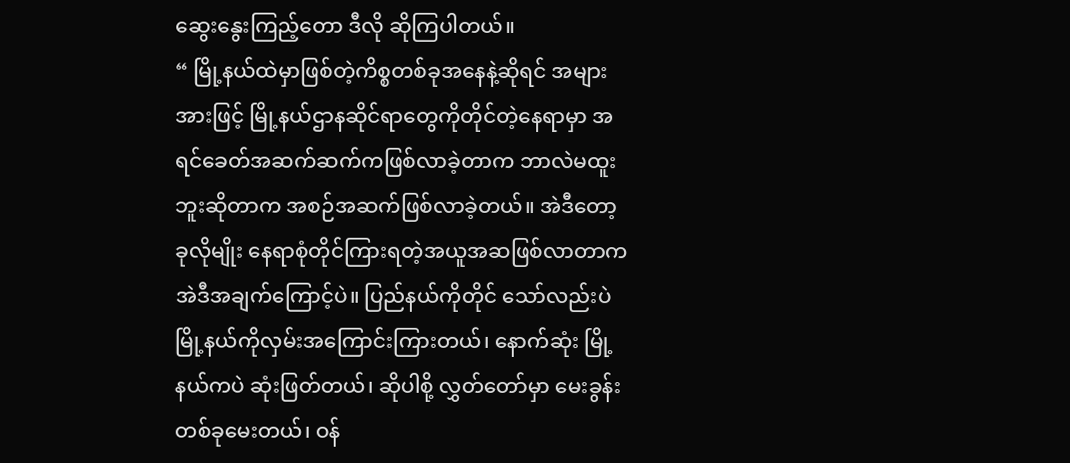ဆွေးနွေးကြည့်တော ဒီလို ဆိုကြပါတယ်။
“ မြို့နယ်ထဲမှာဖြစ်တဲ့ကိစ္စတစ်ခုအနေနဲ့ဆိုရင် အများအားဖြင့် မြို့နယ်ဌာနဆိုင်ရာတွေကိုတိုင်တဲ့နေရာမှာ အရင်ခေတ်အဆက်ဆက်ကဖြစ်လာခဲ့တာက ဘာလဲမထူးဘူးဆိုတာက အစဉ်အဆက်ဖြစ်လာခဲ့တယ်။ အဲဒီတော့ ခုလိုမျိုး နေရာစုံတိုင်ကြားရတဲ့အယူအဆဖြစ်လာတာက အဲဒီအချက်ကြောင့်ပဲ။ ပြည်နယ်ကိုတိုင် သော်လည်းပဲ မြို့နယ်ကိုလှမ်းအကြောင်းကြားတယ်၊ နောက်ဆုံး မြို့နယ်ကပဲ ဆုံးဖြတ်တယ်၊ ဆိုပါစို့ လွှတ်တော်မှာ မေးခွန်းတစ်ခုမေးတယ်၊ ဝန်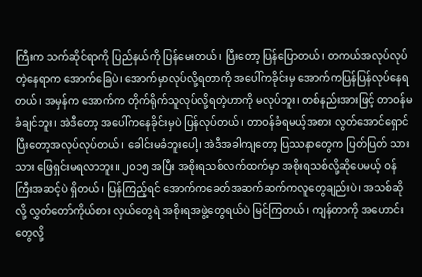ကြီးက သက်ဆိုင်ရာကို ပြည်နယ်ကို ပြန်မေးတယ်၊ ပြီးတော့ ပြန်ပြောတယ်၊ တကယ်အလုပ်လုပ်တဲ့နေရာက အောက်ခြေပဲ၊ အောက်မှာလုပ်လို့ရတာကို အပေါ်ကခိုင်းမှ အောက်ကပြန်ပြန်လုပ်နေရတယ်၊ အမှန်က အောက်က တိုက်ရိုက်သူလုပ်လို့ရတဲ့ဟာကို မလုပ်ဘူး၊ တစ်နည်းအားဖြင့် တာဝန်မခံချင်ဘူး၊ အဲဒီတော့ အပေါ်ကနေခိုင်းမှပဲ ပြန်လုပ်တယ်၊ တာဝန်ခံရမယ့်အစား လွတ်အောင်ရှောင်ပြီးတော့အလုပ်လုပ်တယ်၊ ခေါင်းမခံဘူးပေါ့၊ အဲဒီအခါကျတော့ ပြဿနာတွေက ပြတ်ပြတ် သားသား ဖြေရှင်းမရလာဘူး။ ၂၀၁၅ အပြီး အစိုးရသစ်လက်ထက်မှာ အစိုးရသစ်လို့ဆိုပေမယ့် ဝန်ကြီးအဆင့်ပဲ ရှိတယ်၊ ပြန်ကြည့်ရင် အောက်ကခေတ်အဆက်ဆက်ကလူတွေချည်းပဲ၊ အသစ်ဆိုလို့ လွှတ်တော်ကိုယ်စား လှယ်တွေရဲ အစိုးရအဖွဲ့တွေရယ်ပဲ မြင်ကြတယ်၊ ကျန်တာကို အဟောင်းတွေလို့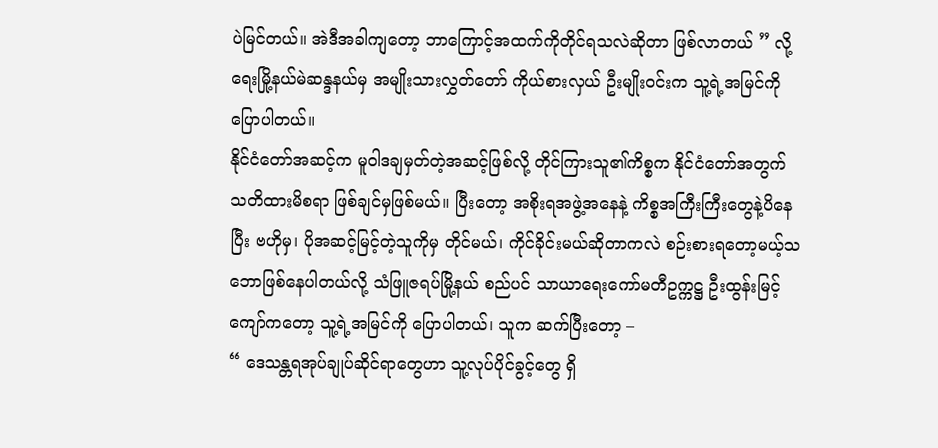ပဲမြင်တယ်။ အဲဒီအခါကျတော့ ဘာကြောင့်အထက်ကိုတိုင်ရသလဲဆိုတာ ဖြစ်လာတယ် ” လို့ ရေးမြို့နယ်မဲဆန္ဒနယ်မှ အမျိုးသားလွှတ်တော် ကိုယ်စားလှယ် ဦးမျိုးဝင်းက သူ့ရဲ့အမြင်ကို ပြောပါတယ်။
နိုင်ငံတော်အဆင့်က မူဝါဒချမှတ်တဲ့အဆင့်ဖြစ်လို့ တိုင်ကြားသူ၏ကိစ္စက နိုင်ငံတော်အတွက် သတိထားမိစရာ ဖြစ်ချင်မှဖြစ်မယ်။ ပြီးတော့ အစိုးရအဖွဲ့အနေနဲ့ ကိစ္စအကြီးကြီးတွေနဲ့ပိနေပြီး ဗဟိုမှ၊ ပိုအဆင့်မြင့်တဲ့သူကိုမှ တိုင်မယ်၊ ကိုင်ခိုင်းမယ်ဆိုတာကလဲ စဉ်းစားရတော့မယ့်သဘောဖြစ်နေပါတယ်လို့ သံဖြူဇရပ်မြို့နယ် စည်ပင် သာယာရေးကော်မတီဥက္ကဋ္ဌ ဦးထွန်းမြင့်ကျော်ကတော့ သူ့ရဲ့အမြင်ကို ပြောပါတယ်၊ သူက ဆက်ပြီးတော့ –
“ ဒေသန္တရအုပ်ချုပ်ဆိုင်ရာတွေဟာ သူ့လုပ်ပိုင်ခွင့်တွေ ရှိ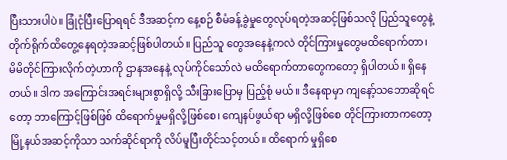ပြီးသားပါပဲ။ ခြုံငုံပြီးပြောရရင် ဒီအဆင့်က နေ့စဉ် စီမံခန့်ခွဲမှုတွေလုပ်ရတဲ့အဆင့်ဖြစ်သလို ပြည်သူတွေနဲ့တိုက်ရိုက်ထိတွေ့နေရတဲ့အဆင့်ဖြစ်ပါတယ်။ ပြည်သူ တွေအနေနဲ့ကလဲ တိုင်ကြားမှုတွေမထိရောက်တာ၊ မိမိတိုင်ကြားလိုက်တဲ့ဟာကို ဌာနအနေနဲ့ လုပ်ကိုင်သော်လဲ မထိရောက်တာတွေကတော့ ရှိပါတယ်။ ရှိနေတယ်။ ဒါက အကြောင်းအရင်းများစွာရှိလို့ သီးခြားပြောမှ ပြည့်စုံ မယ်။ ဒီနေရာမှာ ကျနော့်သဘောဆိုရင်တော့ ဘာကြောင့်ဖြစ်ဖြစ် ထိရောက်မှုမရှိလို့ဖြစ်စေ၊ ကျေနပ်ဖွယ်ရာ မရှိလို့ဖြစ်စေ တိုင်ကြားတာကတော့ မြို့နယ်အဆင့်ကိုသာ သက်ဆိုင်ရာကို လိပ်မူပြီးတိုင်သင့်တယ်။ ထိရောက် မှုရှိစေ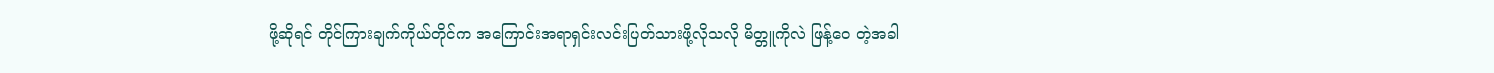ဖို့ဆိုရင် တိုင်ကြားချက်ကိုယ်တိုင်က အကြောင်းအရာရှင်းလင်းပြတ်သားဖို့လိုသလို မိတ္တူကိုလဲ ဖြန့်ဝေ တဲ့အခါ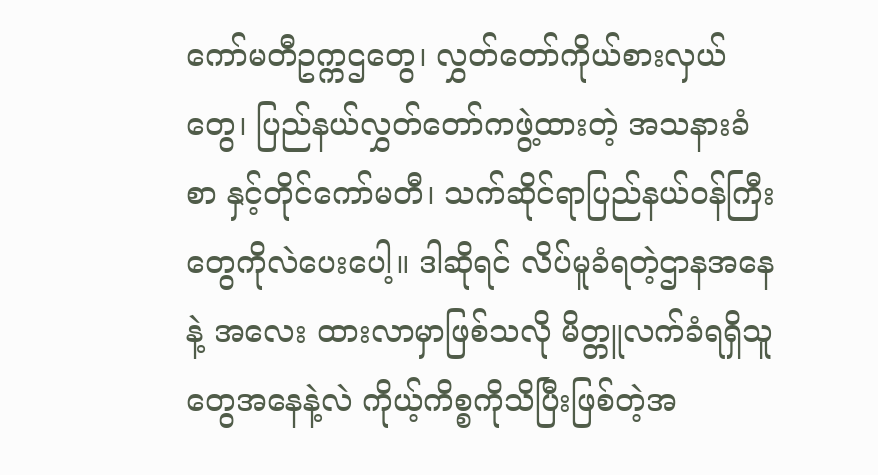ကော်မတီဥက္ကဌတွေ၊ လွှတ်တော်ကိုယ်စားလှယ်တွေ၊ ပြည်နယ်လွှတ်တော်ကဖွဲ့ထားတဲ့ အသနားခံစာ နှင့်တိုင်ကော်မတီ၊ သက်ဆိုင်ရာပြည်နယ်ဝန်ကြီးတွေကိုလဲပေးပေါ့။ ဒါဆိုရင် လိပ်မူခံရတဲ့ဌာနအနေနဲ့ အလေး ထားလာမှာဖြစ်သလို မိတ္တူလက်ခံရရှိသူတွေအနေနဲ့လဲ ကိုယ့်ကိစ္စကိုသိပြီးဖြစ်တဲ့အ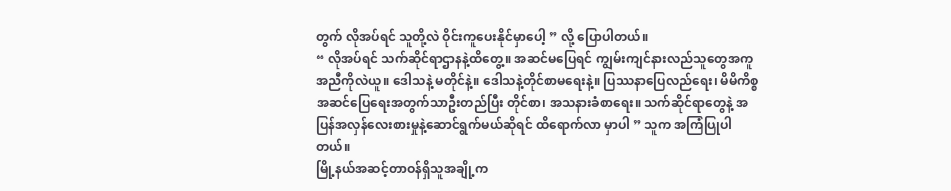တွက် လိုအပ်ရင် သူတို့လဲ ဝိုင်းကူပေးနိုင်မှာပေါ့ ” လို့ ပြောပါတယ်။
“ လိုအပ်ရင် သက်ဆိုင်ရာဌာနနဲ့ထိတွေ့။ အဆင်မပြေရင် ကျွမ်းကျင်နားလည်သူတွေအကူအညီကိုလဲယူ။ ဒေါသနဲ့ မတိုင်နဲ့။ ဒေါသနဲ့တိုင်စာမရေးနဲ့။ ပြဿနာပြေလည်ရေး၊ မိမိကိစ္စအဆင်ပြေရေးအတွက်သာဦးတည်ပြီး တိုင်စာ၊ အသနားခံစာရေး။ သက်ဆိုင်ရာတွေနဲ့ အပြန်အလှန်လေးစားမှုနဲ့ဆောင်ရွက်မယ်ဆိုရင် ထိရောက်လာ မှာပါ ” သူက အကြံပြုပါတယ်။
မြို့နယ်အဆင့်တာဝန်ရှိသူအချို့က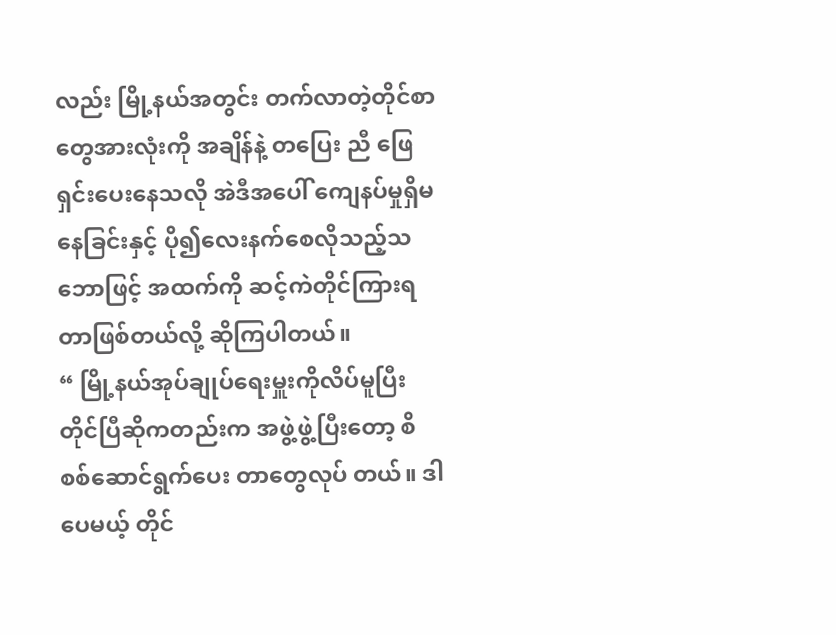လည်း မြို့နယ်အတွင်း တက်လာတဲ့တိုင်စာတွေအားလုံးကို အချိန်နဲ့ တပြေး ညီ ဖြေရှင်းပေးနေသလို အဲဒီအပေါ် ကျေနပ်မှုရှိမနေခြင်းနှင့် ပို၍လေးနက်စေလိုသည့်သဘောဖြင့် အထက်ကို ဆင့်ကဲတိုင်ကြားရတာဖြစ်တယ်လို့ ဆိုကြပါတယ်။
“ မြို့နယ်အုပ်ချုပ်ရေးမှူးကိုလိပ်မူပြီးတိုင်ပြီဆိုကတည်းက အဖွဲ့ဖွဲ့ပြီးတော့ စိစစ်ဆောင်ရွက်ပေး တာတွေလုပ် တယ်။ ဒါပေမယ့် တိုင်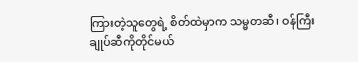ကြားတဲ့သူတွေရဲ့ စိတ်ထဲမှာက သမ္မတဆီ၊ ဝန်ကြီးချုပ်ဆီကိုတိုင်မယ်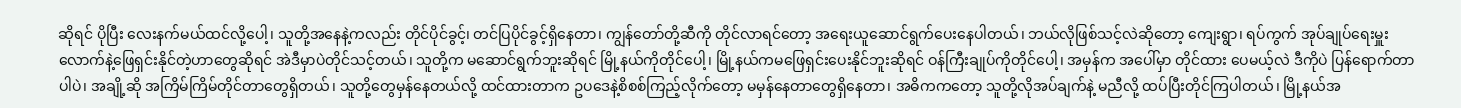ဆိုရင် ပိုပြီး လေးနက်မယ်ထင်လို့ပေါ့၊ သူတို့အနေနဲ့ကလည်း တိုင်ပိုင်ခွင့်၊ တင်ပြပိုင်ခွင့်ရှိနေတာ၊ ကျွန်တော်တို့ဆီကို တိုင်လာရင်တော့ အရေးယူဆောင်ရွက်ပေးနေပါတယ်၊ ဘယ်လိုဖြစ်သင့်လဲဆိုတော့ ကျေးရွာ၊ ရပ်ကွက် အုပ်ချုပ်ရေးမှူးလောက်နဲ့ဖြေရှင်းနိုင်တဲ့ဟာတွေဆိုရင် အဲဒီမှာပဲတိုင်သင့်တယ်၊ သူတို့က မဆောင်ရွက်ဘူးဆိုရင် မြို့နယ်ကိုတိုင်ပေါ့၊ မြို့နယ်ကမဖြေရှင်းပေးနိုင်ဘူးဆိုရင် ဝန်ကြီးချုပ်ကိုတိုင်ပေါ့၊ အမှန်က အပေါ်မှာ တိုင်ထား ပေမယ့်လဲ ဒီကိုပဲ ပြန်ရောက်တာပါပဲ၊ အချို့ဆို အကြိမ်ကြိမ်တိုင်တာတွေရှိတယ်၊ သူတို့တွေမှန်နေတယ်လို့ ထင်ထားတာက ဥပဒေနဲ့စိစစ်ကြည့်လိုက်တော့ မမှန်နေတာတွေရှိနေတာ၊ အဓိကကတော့ သူတို့လိုအပ်ချက်နဲ့ မညီလို့ ထပ်ပြီးတိုင်ကြပါတယ်၊ မြို့နယ်အ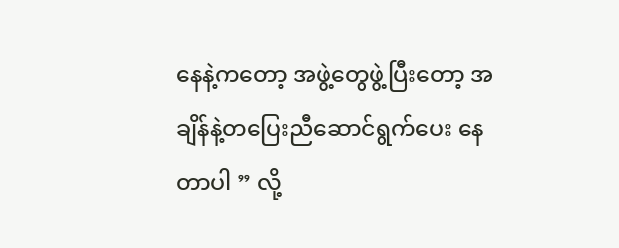နေနဲ့ကတော့ အဖွဲ့တွေဖွဲ့ပြီးတော့ အချိန်နဲ့တပြေးညီဆောင်ရွက်ပေး နေတာပါ ” လို့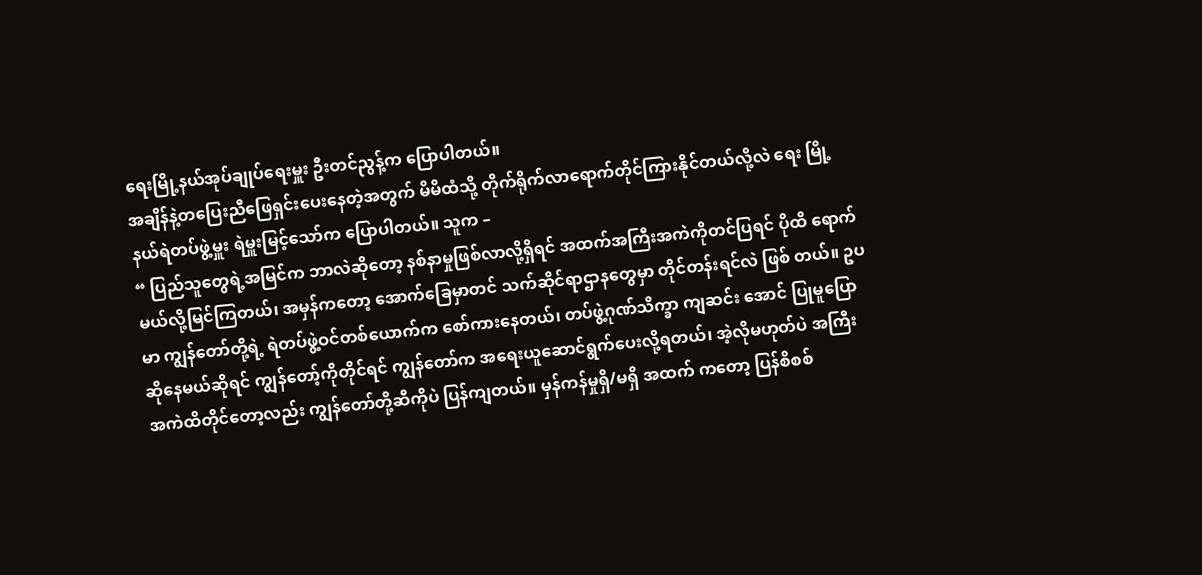ရေးမြို့နယ်အုပ်ချုပ်ရေးမှူး ဦးတင်ညွန့်က ပြောပါတယ်။
အချိန်နဲ့တပြေးညီဖြေရှင်းပေးနေတဲ့အတွက် မိမိထံသို့ တိုက်ရိုက်လာရောက်တိုင်ကြားနိုင်တယ်လို့လဲ ရေး မြို့နယ်ရဲတပ်ဖွဲ့မှူး ရဲမှူးမြင့်သော်က ပြောပါတယ်။ သူက –
“ ပြည်သူတွေရဲ့အမြင်က ဘာလဲဆိုတော့ နစ်နာမှုဖြစ်လာလို့ရှိရင် အထက်အကြီးအကဲကိုတင်ပြရင် ပိုထိ ရောက်မယ်လို့မြင်ကြတယ်၊ အမှန်ကတော့ အောက်ခြေမှာတင် သက်ဆိုင်ရာဌာနတွေမှာ တိုင်တန်းရင်လဲ ဖြစ် တယ်။ ဥပမာ ကျွန်တော်တို့ရဲ့ ရဲတပ်ဖွဲ့ဝင်တစ်ယောက်က စော်ကားနေတယ်၊ တပ်ဖွဲ့ဂုဏ်သိက္ခာ ကျဆင်း အောင် ပြုမူပြောဆိုနေမယ်ဆိုရင် ကျွန်တော့်ကိုတိုင်ရင် ကျွန်တော်က အရေးယူဆောင်ရွက်ပေးလို့ရတယ်၊ အဲ့လိုမဟုတ်ပဲ အကြီးအကဲထိတိုင်တော့လည်း ကျွန်တော်တို့ဆီကိုပဲ ပြန်ကျတယ်။ မှန်ကန်မှုရှိ/မရှိ အထက် ကတော့ ပြန်စိစစ်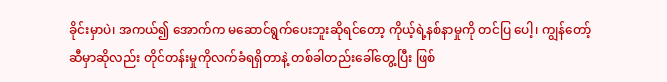ခိုင်းမှာပဲ၊ အကယ်၍ အောက်က မဆောင်ရွက်ပေးဘူးဆိုရင်တော့ ကိုယ့်ရဲ့နစ်နာမှုကို တင်ပြ ပေါ့၊ ကျွန်တော့်ဆီမှာဆိုလည်း တိုင်တန်းမှုကိုလက်ခံရရှိတာနဲ့ တစ်ခါတည်းခေါ်တွေ့ပြီး ဖြစ်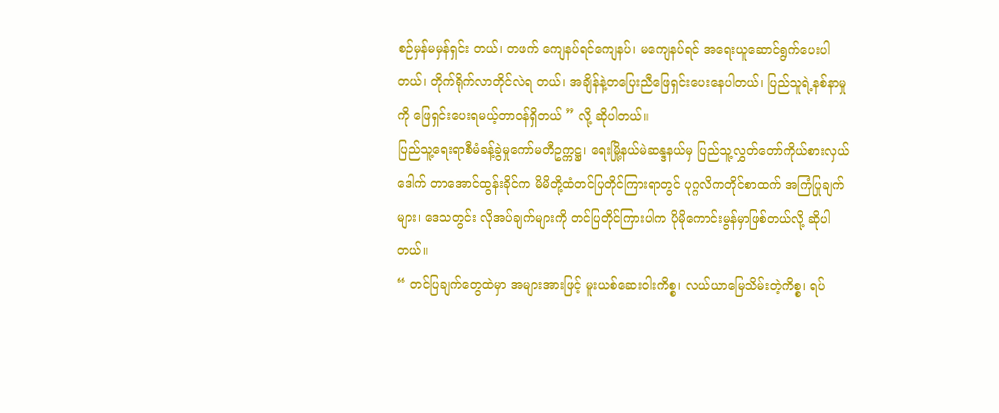စဉ်မှန်မမှန်ရှင်း တယ်၊ တဖက် ကျေနပ်ရင်ကျေနပ်၊ မကျေနပ်ရင် အရေးယူဆောင်ရွက်ပေးပါတယ်၊ တိုက်ရိုက်လာတိုင်လဲရ တယ်၊ အချိန်နဲ့တပြေးညီဖြေရှင်းပေးနေပါတယ်၊ ပြည်သူရဲ့နစ်နာမှုကို ဖြေရှင်းပေးရမယ့်တာဝန်ရှိတယ် ” လို့ ဆိုပါတယ်။
ပြည်သူ့ရေးရာစီမံခန့်ခွဲမှုကော်မတီဥက္ကဋ္ဌ၊ ရေးမြို့နယ်မဲဆန္ဒနယ်မှ ပြည်သူ့လွှတ်တော်ကိုယ်စားလှယ် ဒေါက် တာအောင်ထွန်းခိုင်က မိမိတို့ထံတင်ပြတိုင်ကြားရာတွင် ပုဂ္ဂလိကတိုင်စာထက် အကြံပြုချက်များ၊ ဒေသတွင်း လိုအပ်ချက်များကို တင်ပြတိုင်ကြားပါက ပိုမိုကောင်းမွန်မှာဖြစ်တယ်လို့ ဆိုပါတယ်။
“ တင်ပြချက်တွေထဲမှာ အများအားဖြင့် မူးယစ်ဆေးဝါးကိစ္စ၊ လယ်ယာမြေသိမ်းတဲ့ကိစ္စ၊ ရပ်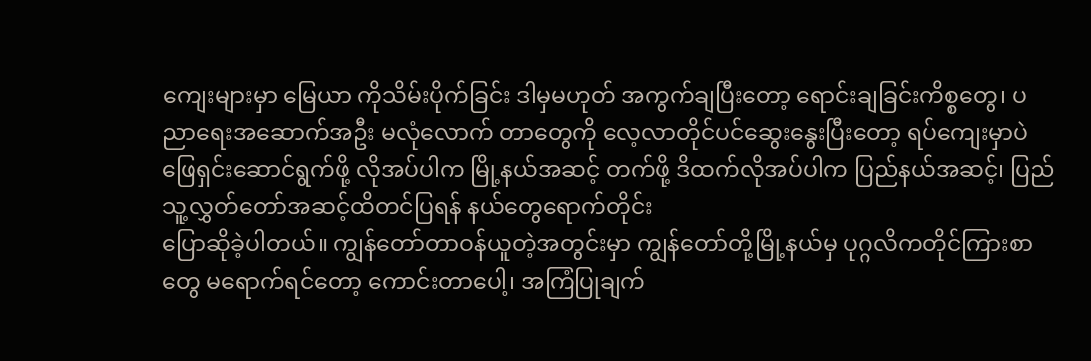ကျေးများမှာ မြေယာ ကိုသိမ်းပိုက်ခြင်း ဒါမှမဟုတ် အကွက်ချပြီးတော့ ရောင်းချခြင်းကိစ္စတွေ၊ ပညာရေးအဆောက်အဦး မလုံလောက် တာတွေကို လေ့လာတိုင်ပင်ဆွေးနွေးပြီးတော့ ရပ်ကျေးမှာပဲဖြေရှင်းဆောင်ရွက်ဖို့ လိုအပ်ပါက မြို့နယ်အဆင့် တက်ဖို့ ဒိထက်လိုအပ်ပါက ပြည်နယ်အဆင့်၊ ပြည်သူ့လွှတ်တော်အဆင့်ထိတင်ပြရန် နယ်တွေရောက်တိုင်း
ပြောဆိုခဲ့ပါတယ်။ ကျွန်တော်တာဝန်ယူတဲ့အတွင်းမှာ ကျွန်တော်တို့မြို့နယ်မှ ပုဂ္ဂလိကတိုင်ကြားစာတွေ မရောက်ရင်တော့ ကောင်းတာပေါ့၊ အကြံပြုချက်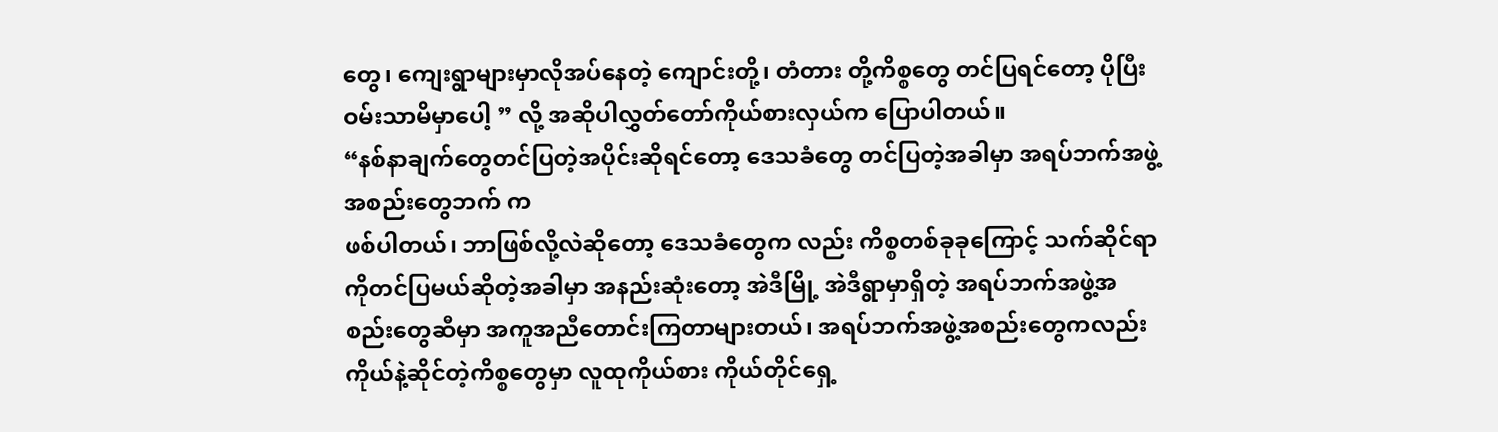တွေ၊ ကျေးရွာများမှာလိုအပ်နေတဲ့ ကျောင်းတို့၊ တံတား တို့ကိစ္စတွေ တင်ပြရင်တော့ ပိုပြီးဝမ်းသာမိမှာပေါ့ ” လို့ အဆိုပါလွှတ်တော်ကိုယ်စားလှယ်က ပြောပါတယ်။
“နစ်နာချက်တွေတင်ပြတဲ့အပိုင်းဆိုရင်တော့ ဒေသခံတွေ တင်ပြတဲ့အခါမှာ အရပ်ဘက်အဖွဲ့အစည်းတွေဘက် က
ဖစ်ပါတယ်၊ ဘာဖြစ်လို့လဲဆိုတော့ ဒေသခံတွေက လည်း ကိစ္စတစ်ခုခုကြောင့် သက်ဆိုင်ရာကိုတင်ပြမယ်ဆိုတဲ့အခါမှာ အနည်းဆုံးတော့ အဲဒီမြို့ အဲဒီရွာမှာရှိတဲ့ အရပ်ဘက်အဖွဲ့အစည်းတွေဆီမှာ အကူအညီတောင်းကြတာများတယ်၊ အရပ်ဘက်အဖွဲ့အစည်းတွေကလည်း ကိုယ်နဲ့ဆိုင်တဲ့ကိစ္စတွေမှာ လူထုကိုယ်စား ကိုယ်တိုင်ရှေ့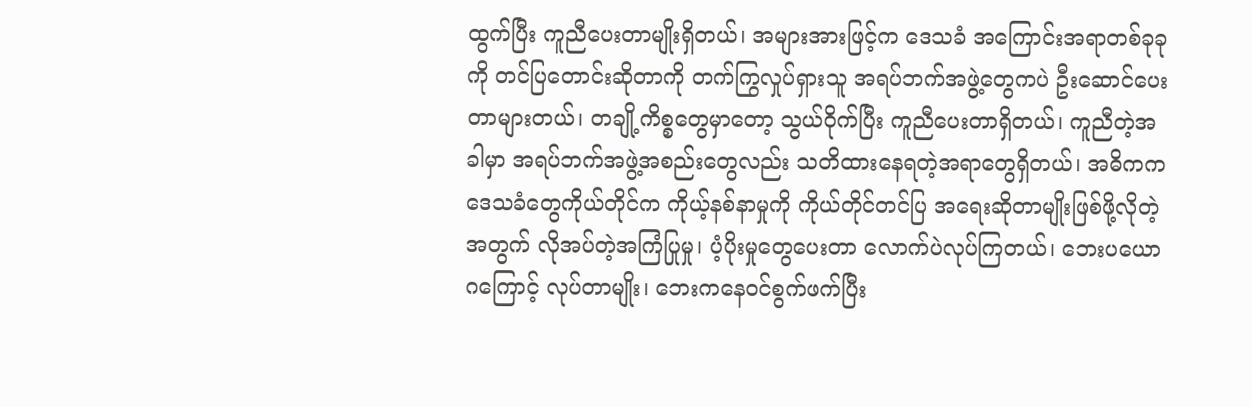ထွက်ပြီး ကူညီပေးတာမျိုးရှိတယ်၊ အများအားဖြင့်က ဒေသခံ အကြောင်းအရာတစ်ခုခုကို တင်ပြတောင်းဆိုတာကို တက်ကြွလှုပ်ရှားသူ အရပ်ဘက်အဖွဲ့တွေကပဲ ဦးဆောင်ပေးတာများတယ်၊ တချို့ကိစ္စတွေမှာတော့ သွယ်ဝိုက်ပြီး ကူညီပေးတာရှိတယ်၊ ကူညီတဲ့အခါမှာ အရပ်ဘက်အဖွဲ့အစည်းတွေလည်း သတိထားနေရတဲ့အရာတွေရှိတယ်၊ အဓိကက ဒေသခံတွေကိုယ်တိုင်က ကိုယ့်နစ်နာမှုကို ကိုယ်တိုင်တင်ပြ အရေးဆိုတာမျိုးဖြစ်ဖို့လိုတဲ့အတွက် လိုအပ်တဲ့အကြံပြုမှု၊ ပံ့ပိုးမှုတွေပေးတာ လောက်ပဲလုပ်ကြတယ်၊ ဘေးပယောဂကြောင့် လုပ်တာမျိုး၊ ဘေးကနေဝင်စွက်ဖက်ပြီး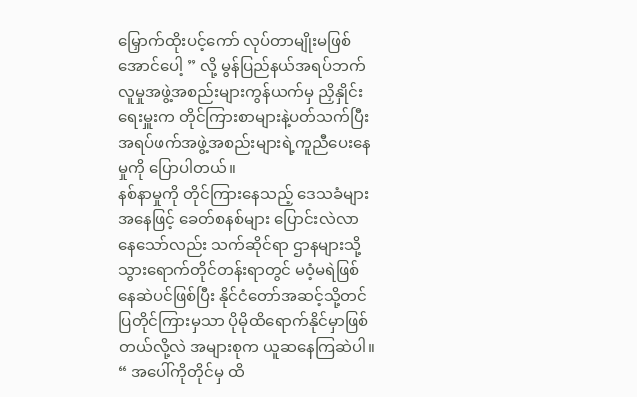မြှောက်ထိုးပင့်ကော် လုပ်တာမျိုးမဖြစ်အောင်ပေါ့ ” လို့ မွန်ပြည်နယ်အရပ်ဘက်လူမှုအဖွဲ့အစည်းများကွန်ယက်မှ ညှိနှိုင်းရေးမှူးက တိုင်ကြားစာများနဲ့ပတ်သက်ပြီး အရပ်ဖက်အဖွဲ့အစည်းများရဲ့ကူညီပေးနေမှုကို ပြောပါတယ်။
နစ်နာမှုကို တိုင်ကြားနေသည့် ဒေသခံများအနေဖြင့် ခေတ်စနစ်များ ပြောင်းလဲလာနေသော်လည်း သက်ဆိုင်ရာ ဌာနများသို့ သွားရောက်တိုင်တန်းရာတွင် မဝံ့မရဲဖြစ်နေဆဲပင်ဖြစ်ပြီး နိုင်ငံတော်အဆင့်သို့တင်ပြတိုင်ကြားမှသာ ပိုမိုထိရောက်နိုင်မှာဖြစ်တယ်လို့လဲ အများစုက ယူဆနေကြဆဲပါ။
“ အပေါ်ကိုတိုင်မှ ထိ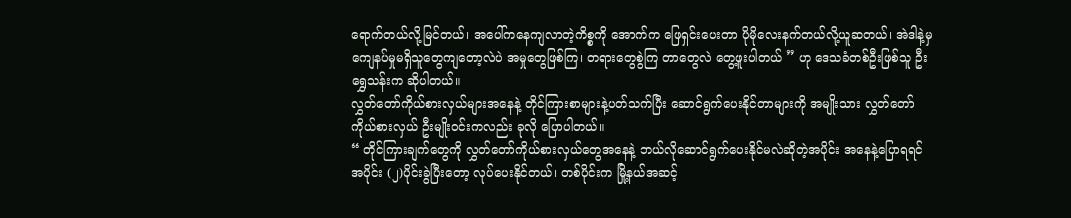ရောက်တယ်လို့မြင်တယ်၊ အပေါ်ကနေကျလာတဲ့ကိစ္စကို အောက်က ဖြေရှင်းပေးတာ ပိုမိုလေးနက်တယ်လို့ယူဆတယ်၊ အဲဒါနဲ့မှ ကျေနပ်မှုမရှိသူတွေကျတော့လဲပဲ အမှုတွေဖြစ်ကြ၊ တရားတွေစွဲကြ တာတွေလဲ တွေ့ဖူးပါတယ် ” ဟု ဒေသခံတစ်ဦးဖြစ်သူ ဦးရွှေသန်းက ဆိုပါတယ်။
လွှတ်တော်ကိုယ်စားလှယ်များအနေနဲ့ တိုင်ကြားစာများနဲ့ပတ်သက်ပြီး ဆောင်ရွက်ပေးနိုင်တာများကို အမျိုးသား လွှတ်တော်ကိုယ်စားလှယ် ဦးမျိုးဝင်းကလည်း ခုလို ပြောပါတယ်။
“ တိုင်ကြားချက်တွေကို လွှတ်တော်ကိုယ်စားလှယ်တွေအနေနဲ့ ဘယ်လိုဆောင်ရွက်ပေးနိုင်မလဲဆိုတဲ့အပိုင်း အနေနဲ့ပြောရရင် အပိုင်း (၂)ပိုင်းခွဲပြီးတော့ လုပ်ပေးနိုင်တယ်၊ တစ်ပိုင်းက မြို့နယ်အဆင့်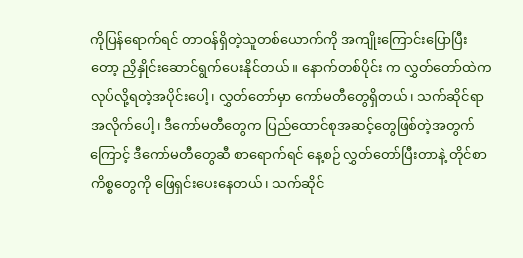ကိုပြန်ရောက်ရင် တာဝန်ရှိတဲ့သူတစ်ယောက်ကို အကျိုးကြောင်းပြောပြီးတော့ ညှိနှိုင်းဆောင်ရွက်ပေးနိုင်တယ်။ နောက်တစ်ပိုင်း က လွှတ်တော်ထဲကလုပ်လို့ရတဲ့အပိုင်းပေါ့၊ လွှတ်တော်မှာ ကော်မတီတွေရှိတယ်၊ သက်ဆိုင်ရာအလိုက်ပေါ့၊ ဒီကော်မတီတွေက ပြည်ထောင်စုအဆင့်တွေဖြစ်တဲ့အတွက်ကြောင့် ဒီကော်မတီတွေဆီ စာရောက်ရင် နေ့စဉ် လွှတ်တော်ပြီးတာနဲ့ တိုင်စာကိစ္စတွေကို ဖြေရှင်းပေးနေတယ်၊ သက်ဆိုင်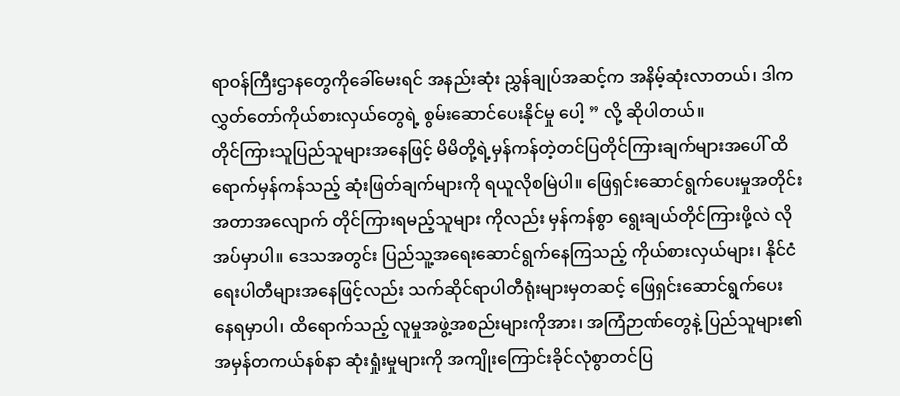ရာဝန်ကြီးဌာနတွေကိုခေါ်မေးရင် အနည်းဆုံး ညွှန်ချုပ်အဆင့်က အနိမ့်ဆုံးလာတယ်၊ ဒါက လွှတ်တော်ကိုယ်စားလှယ်တွေရဲ့ စွမ်းဆောင်ပေးနိုင်မှု ပေါ့ ” လို့ ဆိုပါတယ်။
တိုင်ကြားသူပြည်သူများအနေဖြင့် မိမိတို့ရဲ့မှန်ကန်တဲ့တင်ပြတိုင်ကြားချက်များအပေါ် ထိရောက်မှန်ကန်သည့် ဆုံးဖြတ်ချက်များကို ရယူလိုစမြဲပါ။ ဖြေရှင်းဆောင်ရွက်ပေးမှုအတိုင်းအတာအလျောက် တိုင်ကြားရမည့်သူများ ကိုလည်း မှန်ကန်စွာ ရွေးချယ်တိုင်ကြားဖို့လဲ လိုအပ်မှာပါ။ ဒေသအတွင်း ပြည်သူ့အရေးဆောင်ရွက်နေကြသည့် ကိုယ်စားလှယ်များ၊ နိုင်ငံရေးပါတီများအနေဖြင့်လည်း သက်ဆိုင်ရာပါတီရုံးများမှတဆင့် ဖြေရှင်းဆောင်ရွက်ပေး နေရမှာပါ၊ ထိရောက်သည့် လူမှုအဖွဲ့အစည်းများကိုအား၊ အကြံဉာဏ်တွေနဲ့ ပြည်သူများ၏ အမှန်တကယ်နစ်နာ ဆုံးရှုံးမှုများကို အကျိုးကြောင်းခိုင်လုံစွာတင်ပြ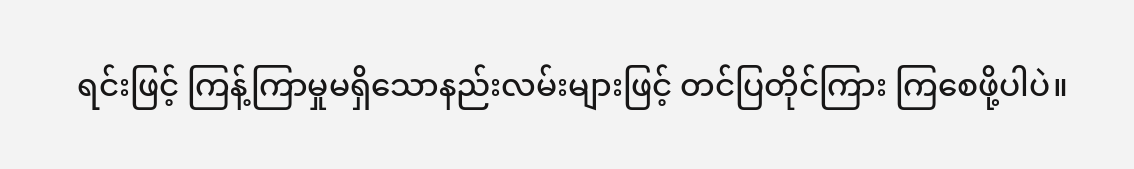ရင်းဖြင့် ကြန့်ကြာမှုမရှိသောနည်းလမ်းများဖြင့် တင်ပြတိုင်ကြား ကြစေဖို့ပါပဲ။